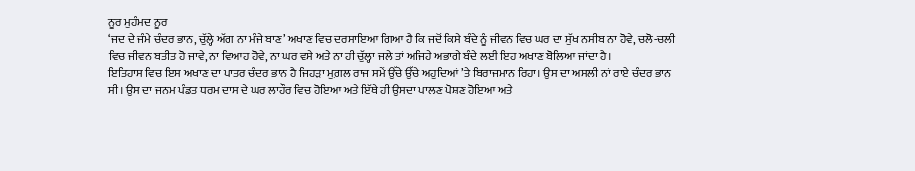ਨੂਰ ਮੁਹੰਮਦ ਨੂਰ
‘ਜਦ ਦੇ ਜੰਮੇ ਚੰਦਰ ਭਾਨ, ਚੁੱਲ੍ਹੇ ਅੱਗ ਨਾ ਮੰਜੇ ਬਾਣ’ ਅਖਾਣ ਵਿਚ ਦਰਸਾਇਆ ਗਿਆ ਹੈ ਕਿ ਜਦੋਂ ਕਿਸੇ ਬੰਦੇ ਨੂੰ ਜੀਵਨ ਵਿਚ ਘਰ ਦਾ ਸੁੱਖ ਨਸੀਬ ਨਾ ਹੋਵੇ, ਚਲੋ-ਚਲੀ ਵਿਚ ਜੀਵਨ ਬਤੀਤ ਹੋ ਜਾਵੇ, ਨਾ ਵਿਆਹ ਹੋਵੇ, ਨਾ ਘਰ ਵਸੇ ਅਤੇ ਨਾ ਹੀ ਚੁੱਲ੍ਹਾ ਜਲੇ ਤਾਂ ਅਜਿਹੇ ਅਭਾਗੇ ਬੰਦੇ ਲਈ ਇਹ ਅਖਾਣ ਬੋਲਿਆ ਜਾਂਦਾ ਹੈ।
ਇਤਿਹਾਸ ਵਿਚ ਇਸ ਅਖਾਣ ਦਾ ਪਾਤਰ ਚੰਦਰ ਭਾਨ ਹੈ ਜਿਹੜਾ ਮੁਗ਼ਲ ਰਾਜ ਸਮੇਂ ਉੱਚੇ ਉੱਚੇ ਅਹੁਦਿਆਂ ’ਤੇ ਬਿਰਾਜਮਾਨ ਰਿਹਾ। ਉਸ ਦਾ ਅਸਲੀ ਨਾਂ ਰਾਏ ਚੰਦਰ ਭਾਨ ਸੀ। ਉਸ ਦਾ ਜਨਮ ਪੰਡਤ ਧਰਮ ਦਾਸ ਦੇ ਘਰ ਲਾਹੌਰ ਵਿਚ ਹੋਇਆ ਅਤੇ ਇੱਥੇ ਹੀ ਉਸਦਾ ਪਾਲਣ ਪੋਸ਼ਣ ਹੋਇਆ ਅਤੇ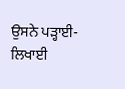ਉਸਨੇ ਪੜ੍ਹਾਈ-ਲਿਖਾਈ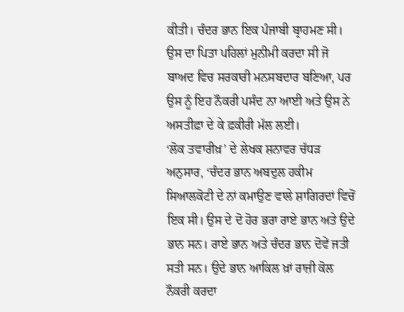ਕੀਤੀ। ਚੰਦਰ ਭਾਨ ਇਕ ਪੰਜਾਬੀ ਬ੍ਰਾਹਮਣ ਸੀ। ਉਸ ਦਾ ਪਿਤਾ ਪਹਿਲਾਂ ਮੁਨੀਮੀ ਕਰਦਾ ਸੀ ਜੋ ਬਾਅਦ ਵਿਚ ਸਰਕਾਰੀ ਮਨਸਬਦਾਰ ਬਣਿਆ, ਪਰ ਉਸ ਨੂੰ ਇਹ ਨੌਕਰੀ ਪਸੰਦ ਨਾ ਆਈ ਅਤੇ ਉਸ ਨੇ ਅਸਤੀਫ਼ਾ ਦੇ ਕੇ ਫ਼ਕੀਰੀ ਮੱਲ ਲਈ।
‘ਲੋਕ ਤਵਾਰੀਖ਼’ ਦੇ ਲੇਖਕ ਸ਼ਨਾਵਰ ਚੱਧੜ ਅਨੁਸਾਰ, ‘ਚੰਦਰ ਭਾਨ ਅਬਦੁਲ ਹਕੀਮ ਸਿਆਲਕੋਟੀ ਦੇ ਨਾਂ ਕਮਾਉਣ ਵਾਲੇ ਸ਼ਾਗਿਰਦਾਂ ਵਿਚੋਂ ਇਕ ਸੀ। ਉਸ ਦੇ ਦੋ ਹੋਰ ਭਰਾ ਰਾਏ ਭਾਨ ਅਤੇ ਉਦੇ ਭਾਨ ਸਨ। ਰਾਏ ਭਾਨ ਅਤੇ ਚੰਦਰ ਭਾਨ ਦੋਵੇਂ ਜਤੀ ਸਤੀ ਸਨ। ਉਦੇ ਭਾਨ ਆਕਿਲ ਖ਼ਾਂ ਰਾਜ਼ੀ ਕੋਲ ਨੌਕਰੀ ਕਰਦਾ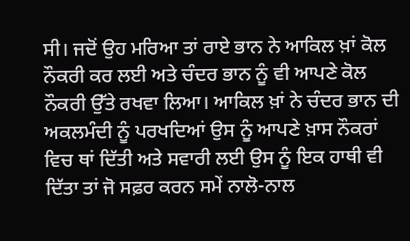ਸੀ। ਜਦੋਂ ਉਹ ਮਰਿਆ ਤਾਂ ਰਾਏ ਭਾਨ ਨੇ ਆਕਿਲ ਖ਼ਾਂ ਕੋਲ ਨੌਕਰੀ ਕਰ ਲਈ ਅਤੇ ਚੰਦਰ ਭਾਨ ਨੂੰ ਵੀ ਆਪਣੇ ਕੋਲ ਨੌਕਰੀ ਉੱਤੇ ਰਖਵਾ ਲਿਆ। ਆਕਿਲ ਖ਼ਾਂ ਨੇ ਚੰਦਰ ਭਾਨ ਦੀ ਅਕਲਮੰਦੀ ਨੂੰ ਪਰਖਦਿਆਂ ਉਸ ਨੂੰ ਆਪਣੇ ਖ਼ਾਸ ਨੌਕਰਾਂ ਵਿਚ ਥਾਂ ਦਿੱਤੀ ਅਤੇ ਸਵਾਰੀ ਲਈ ਉਸ ਨੂੰ ਇਕ ਹਾਥੀ ਵੀ ਦਿੱਤਾ ਤਾਂ ਜੋ ਸਫ਼ਰ ਕਰਨ ਸਮੇਂ ਨਾਲੋ-ਨਾਲ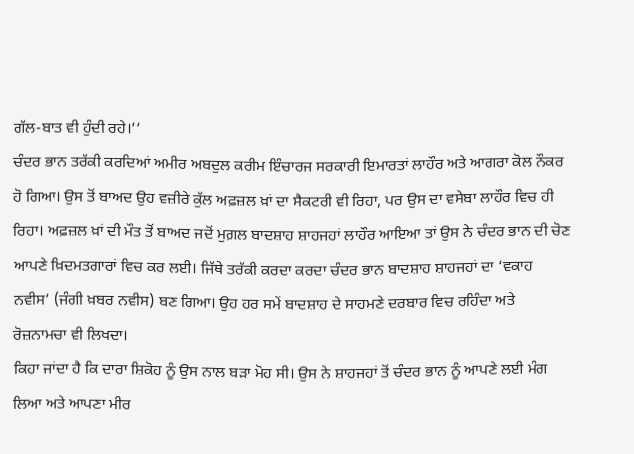ਗੱਲ-ਬਾਤ ਵੀ ਹੁੰਦੀ ਰਹੇ।’’
ਚੰਦਰ ਭਾਨ ਤਰੱਕੀ ਕਰਦਿਆਂ ਅਮੀਰ ਅਬਦੁਲ ਕਰੀਮ ਇੰਚਾਰਜ ਸਰਕਾਰੀ ਇਮਾਰਤਾਂ ਲਾਹੌਰ ਅਤੇ ਆਗਰਾ ਕੋਲ ਨੌਕਰ ਹੋ ਗਿਆ। ਉਸ ਤੋਂ ਬਾਅਦ ਉਹ ਵਜ਼ੀਰੇ ਕੁੱਲ ਅਫ਼ਜ਼ਲ ਖ਼ਾਂ ਦਾ ਸੈਕਟਰੀ ਵੀ ਰਿਹਾ, ਪਰ ਉਸ ਦਾ ਵਸੇਬਾ ਲਾਹੌਰ ਵਿਚ ਹੀ ਰਿਹਾ। ਅਫ਼ਜ਼ਲ ਖ਼ਾਂ ਦੀ ਮੌਤ ਤੋਂ ਬਾਅਦ ਜਦੋਂ ਮੁਗ਼ਲ ਬਾਦਸ਼ਾਹ ਸ਼ਾਹਜਹਾਂ ਲਾਹੌਰ ਆਇਆ ਤਾਂ ਉਸ ਨੇ ਚੰਦਰ ਭਾਨ ਦੀ ਚੋਣ ਆਪਣੇ ਖ਼ਿਦਮਤਗਾਰਾਂ ਵਿਚ ਕਰ ਲਈ। ਜਿੱਥੇ ਤਰੱਕੀ ਕਰਦਾ ਕਰਦਾ ਚੰਦਰ ਭਾਨ ਬਾਦਸ਼ਾਹ ਸ਼ਾਹਜਹਾਂ ਦਾ ‘ਵਕਾਹ ਨਵੀਸ’ (ਜੰਗੀ ਖ਼ਬਰ ਨਵੀਸ) ਬਣ ਗਿਆ। ਉਹ ਹਰ ਸਮੇਂ ਬਾਦਸ਼ਾਹ ਦੇ ਸਾਹਮਣੇ ਦਰਬਾਰ ਵਿਚ ਰਹਿੰਦਾ ਅਤੇ ਰੋਜ਼ਨਾਮਚਾ ਵੀ ਲਿਖਦਾ।
ਕਿਹਾ ਜਾਂਦਾ ਹੈ ਕਿ ਦਾਰਾ ਸ਼ਿਕੋਹ ਨੂੰ ਉਸ ਨਾਲ ਬੜਾ ਮੋਹ ਸੀ। ਉਸ ਨੇ ਸ਼ਾਹਜਹਾਂ ਤੋਂ ਚੰਦਰ ਭਾਨ ਨੂੰ ਆਪਣੇ ਲਈ ਮੰਗ ਲਿਆ ਅਤੇ ਆਪਣਾ ਮੀਰ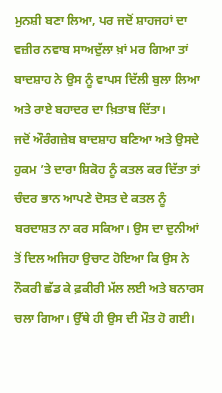ਮੁਨਸ਼ੀ ਬਣਾ ਲਿਆ, ਪਰ ਜਦੋਂ ਸ਼ਾਹਜਹਾਂ ਦਾ ਵਜ਼ੀਰ ਨਵਾਬ ਸਾਅਦੁੱਲਾ ਖ਼ਾਂ ਮਰ ਗਿਆ ਤਾਂ ਬਾਦਸ਼ਾਹ ਨੇ ਉਸ ਨੂੰ ਵਾਪਸ ਦਿੱਲੀ ਬੁਲਾ ਲਿਆ ਅਤੇ ਰਾਏ ਬਹਾਦਰ ਦਾ ਖ਼ਿਤਾਬ ਦਿੱਤਾ।
ਜਦੋਂ ਔਰੰਗਜ਼ੇਬ ਬਾਦਸ਼ਾਹ ਬਣਿਆ ਅਤੇ ਉਸਦੇ ਹੁਕਮ ’ਤੇ ਦਾਰਾ ਸ਼ਿਕੋਹ ਨੂੰ ਕਤਲ ਕਰ ਦਿੱਤਾ ਤਾਂ ਚੰਦਰ ਭਾਨ ਆਪਣੇ ਦੋਸਤ ਦੇ ਕਤਲ ਨੂੰ ਬਰਦਾਸ਼ਤ ਨਾ ਕਰ ਸਕਿਆ। ਉਸ ਦਾ ਦੁਨੀਆਂ ਤੋਂ ਦਿਲ ਅਜਿਹਾ ਉਚਾਟ ਹੋਇਆ ਕਿ ਉਸ ਨੇ ਨੌਕਰੀ ਛੱਡ ਕੇ ਫ਼ਕੀਰੀ ਮੱਲ ਲਈ ਅਤੇ ਬਨਾਰਸ ਚਲਾ ਗਿਆ। ਉੱਥੇ ਹੀ ਉਸ ਦੀ ਮੌਤ ਹੋ ਗਈ।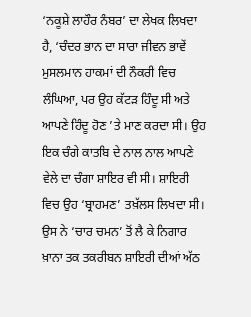‘ਨਕੂਸ਼ੇ ਲਾਹੌਰ ਨੰਬਰ’ ਦਾ ਲੇਖਕ ਲਿਖਦਾ ਹੈ, ‘ਚੰਦਰ ਭਾਨ ਦਾ ਸਾਰਾ ਜੀਵਨ ਭਾਵੇਂ ਮੁਸਲਮਾਨ ਹਾਕਮਾਂ ਦੀ ਨੌਕਰੀ ਵਿਚ ਲੰਘਿਆ, ਪਰ ਉਹ ਕੱਟੜ ਹਿੰਦੂ ਸੀ ਅਤੇ ਆਪਣੇ ਹਿੰਦੂ ਹੋਣ ’ਤੇ ਮਾਣ ਕਰਦਾ ਸੀ। ਉਹ ਇਕ ਚੰਗੇ ਕਾਤਬਿ ਦੇ ਨਾਲ ਨਾਲ ਆਪਣੇ ਵੇਲੇ ਦਾ ਚੰਗਾ ਸ਼ਾਇਰ ਵੀ ਸੀ। ਸ਼ਾਇਰੀ ਵਿਚ ਉਹ ‘ਬ੍ਰਾਹਮਣ’ ਤਖ਼ੱਲਸ ਲਿਖਦਾ ਸੀ। ਉਸ ਨੇ ‘ਚਾਰ ਚਮਨ’ ਤੋਂ ਲੈ ਕੇ ਨਿਗਾਰ ਖ਼ਾਨਾ ਤਕ ਤਕਰੀਬਨ ਸ਼ਾਇਰੀ ਦੀਆਂ ਅੱਠ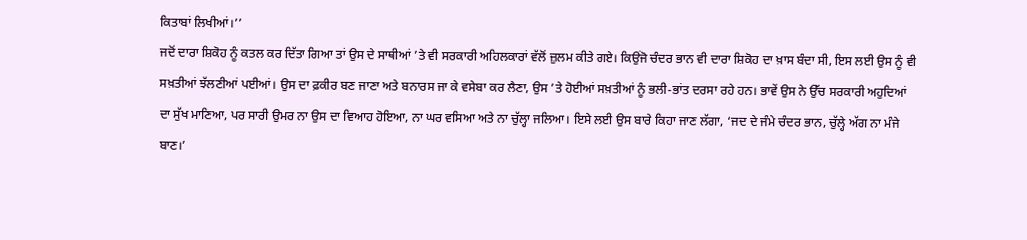ਕਿਤਾਬਾਂ ਲਿਖੀਆਂ।’’
ਜਦੋਂ ਦਾਰਾ ਸ਼ਿਕੋਹ ਨੂੰ ਕਤਲ ਕਰ ਦਿੱਤਾ ਗਿਆ ਤਾਂ ਉਸ ਦੇ ਸਾਥੀਆਂ ’ਤੇ ਵੀ ਸਰਕਾਰੀ ਅਹਿਲਕਾਰਾਂ ਵੱਲੋਂ ਜ਼ੁਲਮ ਕੀਤੇ ਗਏ। ਕਿਉਂਜੋ ਚੰਦਰ ਭਾਨ ਵੀ ਦਾਰਾ ਸ਼ਿਕੋਹ ਦਾ ਖ਼ਾਸ ਬੰਦਾ ਸੀ, ਇਸ ਲਈ ਉਸ ਨੂੰ ਵੀ ਸਖ਼ਤੀਆਂ ਝੱਲਣੀਆਂ ਪਈਆਂ। ਉਸ ਦਾ ਫ਼ਕੀਰ ਬਣ ਜਾਣਾ ਅਤੇ ਬਨਾਰਸ ਜਾ ਕੇ ਵਸੇਬਾ ਕਰ ਲੈਣਾ, ਉਸ ’ਤੇ ਹੋਈਆਂ ਸਖ਼ਤੀਆਂ ਨੂੰ ਭਲੀ-ਭਾਂਤ ਦਰਸਾ ਰਹੇ ਹਨ। ਭਾਵੇਂ ਉਸ ਨੇ ਉੱਚ ਸਰਕਾਰੀ ਅਹੁਦਿਆਂ ਦਾ ਸੁੱਖ ਮਾਣਿਆ, ਪਰ ਸਾਰੀ ਉਮਰ ਨਾ ਉਸ ਦਾ ਵਿਆਹ ਹੋਇਆ, ਨਾ ਘਰ ਵਸਿਆ ਅਤੇ ਨਾ ਚੁੱਲ੍ਹਾ ਜਲਿਆ। ਇਸੇ ਲਈ ਉਸ ਬਾਰੇ ਕਿਹਾ ਜਾਣ ਲੱਗਾ, ‘ਜਦ ਦੇ ਜੰਮੇ ਚੰਦਰ ਭਾਨ, ਚੁੱਲ੍ਹੇ ਅੱਗ ਨਾ ਮੰਜੇ ਬਾਣ।’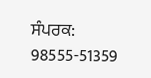ਸੰਪਰਕ: 98555-51359